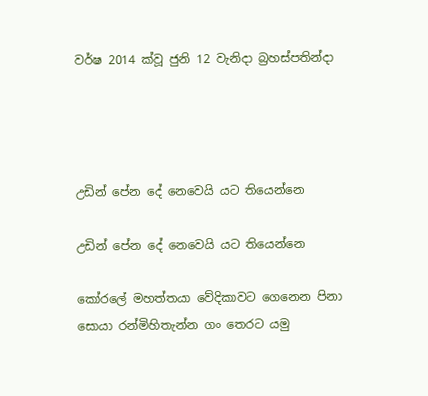වර්ෂ 2014 ක්වූ ජුනි 12 වැනිදා බ්‍රහස්පතින්දා




උඩින් පේන දේ නෙවෙයි යට තියෙන්නෙ

උඩින් පේන දේ නෙවෙයි යට තියෙන්නෙ

කෝරලේ මහත්තයා වේදිකාවට ගෙනෙන පිනා සොයා රන්මිහිතැන්න ගං තෙරට යමු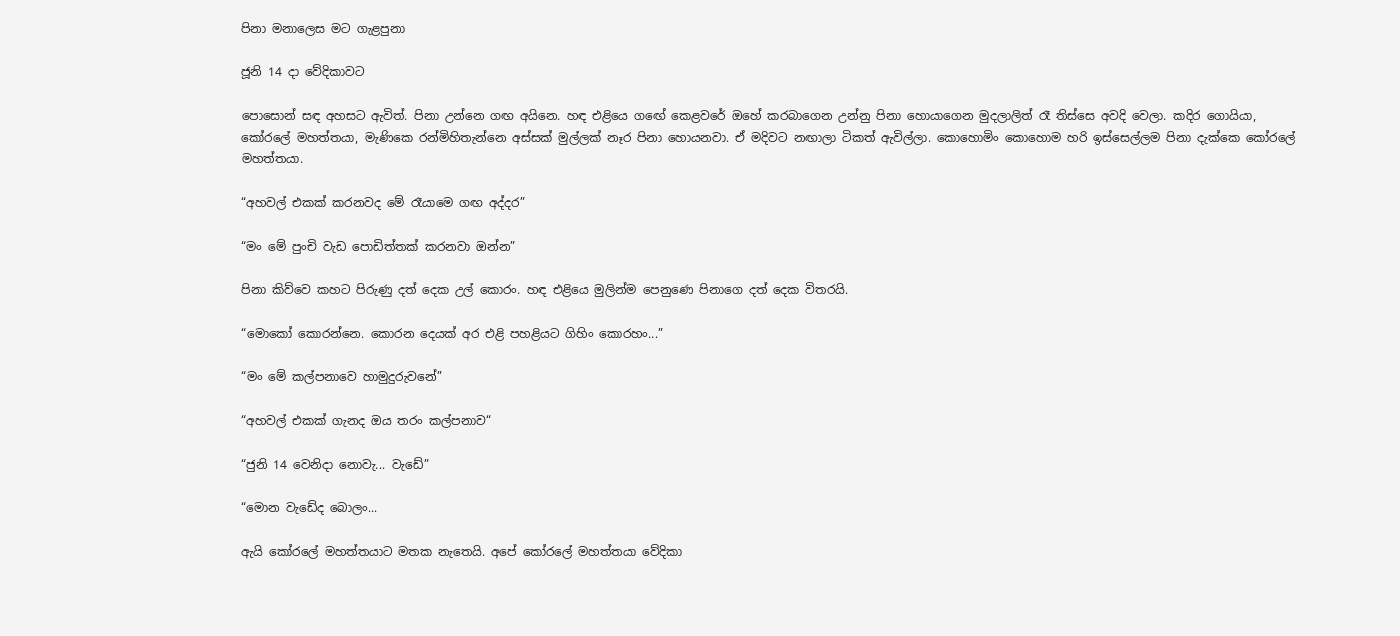පිනා මනාලෙස මට ගැළපුනා

ජූනි 14 දා වේදිකාවට

පොසොන් සඳ අහසට ඇවිත්. පිනා උන්නෙ ගඟ අයිනෙ. හඳ එළියෙ ගඟේ කෙළවරේ ඔහේ කරබාගෙන උන්නු පිනා හොයාගෙන මුදලාලිත් රෑ තිස්සෙ අවදි වෙලා. කදිර ගොයියා, කෝරලේ මහත්තයා, මැණිකෙ රන්මිහිතැන්නෙ අස්සක් මුල්ලක් නෑර පිනා හොයනවා. ඒ මදිවට නඟාලා ටිකත් ඇවිල්ලා. කොහොමිං කොහොම හරි ඉස්සෙල්ලම පිනා දැක්කෙ කෝරලේ මහත්තයා.

“අහවල් එකක් කරනවද මේ රෑයාමෙ ගඟ අද්දර”

“මං මේ පුංචි වැඩ පොඩිත්තක් කරනවා ඔන්න”

පිනා කිව්වෙ කහට පිරුණු දත් දෙක උල් කොරං. හඳ එළියෙ මුලින්ම පෙනුණෙ පිනාගෙ දත් දෙක විතරයි.

“මොකෝ කොරන්නෙ. කොරන දෙයක් අර එළි පහළියට ගිහිං කොරහං...”

“මං මේ කල්පනාවෙ හාමුදුරුවනේ”

“අහවල් එකක් ගැනද ඔය තරං කල්පනාව“

“ජුනි 14 වෙනිදා නොවැ... වැඩේ”

“මොන වැඩේද බොලං...

ඇයි කෝරලේ මහත්තයාට මතක නැතෙයි. අපේ කෝරලේ මහත්තයා වේදිකා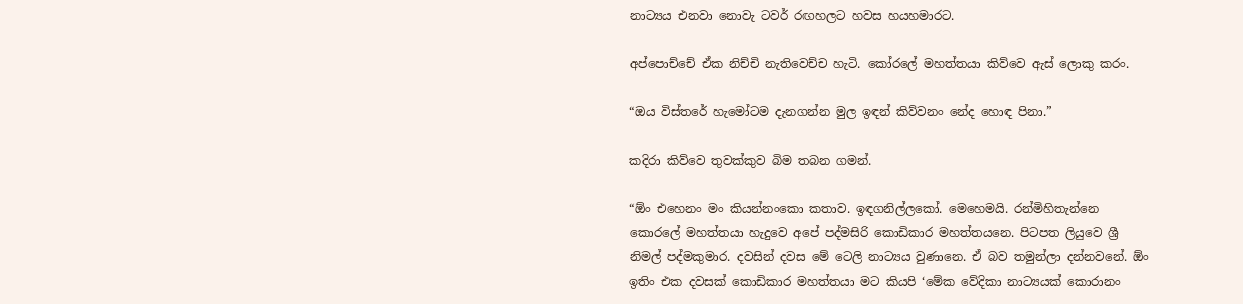නාට්‍යය එනවා නොවැ ටවර් රඟහලට හවස හයහමාරට.

අප්පොච්චේ ඒක නිච්චි නැතිවෙච්ච හැටි. කෝරලේ මහත්තයා කිව්වෙ ඇස් ලොකු කරං.

“ඔය විස්තරේ හැමෝටම දැනගන්න මුල ඉඳන් කිව්වනං නේද හොඳ පිනා.”

කදිරා කිව්වෙ තුවක්කුව බිම තබන ගමන්.

“ඕං එහෙනං මං කියන්නංකො කතාව. ඉඳගනිල්ලකෝ. මෙහෙමයි. රන්මිහිතැන්නෙ කොරලේ මහත්තයා හැදුවෙ අපේ පද්මසිරි කොඩිකාර මහත්තයනෙ. පිටපත ලියුවෙ ශ්‍රී නිමල් පද්මකුමාර. දවසින් දවස මේ ටෙලි නාට්‍යය වුණානෙ. ඒ බව තමුන්ලා දන්නවනේ. ඕං ඉතිං එක දවසක් කොඩිකාර මහත්තයා මට කියපි ‘මේක වේදිකා නාට්‍යයක් කොරානං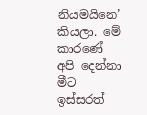නියමයිනෙ’ කියලා. මේ කාරණේ අපි දෙන්නා මීට ඉස්සරත්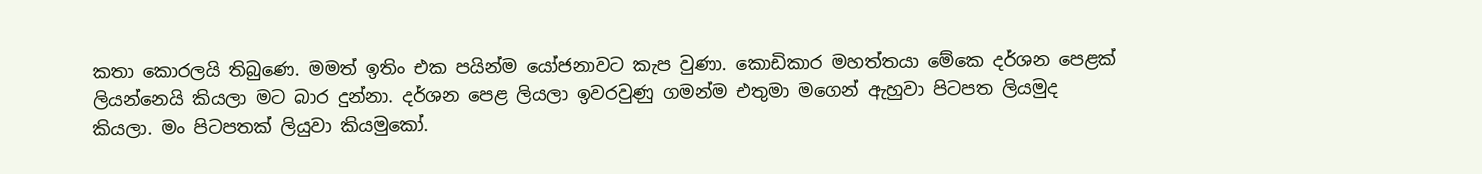කතා කොරලයි තිබුණෙ. මමත් ඉතිං එක පයින්ම යෝජනාවට කැප වුණා. කොඩිකාර මහත්තයා මේකෙ දර්ශන පෙළක් ලියන්නෙයි කියලා මට බාර දුන්නා. දර්ශන පෙළ ලියලා ඉවරවුණු ගමන්ම එතුමා මගෙන් ඇහුවා පිටපත ලියමුද කියලා. මං පිටපතක් ලියුවා කියමුකෝ.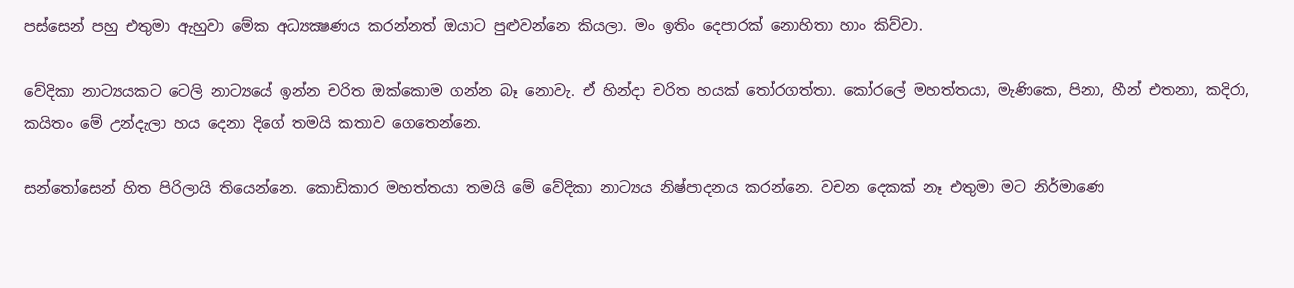පස්සෙන් පහු එතුමා ඇහුවා මේක අධ්‍යක්‍ෂණය කරන්නත් ඔයාට පුළුවන්නෙ කියලා. මං ඉතිං දෙපාරක් නොහිතා හාං කිව්වා.

වේදිකා නාට්‍යයකට ටෙලි නාට්‍යයේ ඉන්න චරිත ඔක්කොම ගන්න බෑ නොවැ. ඒ හින්දා චරිත හයක් තෝරගත්තා. කෝරලේ මහත්තයා, මැණිකෙ, පිනා, හීන් එතනා, කදිරා, කයිතං මේ උන්දැලා හය දෙනා දිගේ තමයි කතාව ගෙතෙන්නෙ.

සන්තෝසෙන් හිත පිරිලායි තියෙන්නෙ. කොඩිකාර මහත්තයා තමයි මේ වේදිකා නාට්‍යය නිෂ්පාදනය කරන්නෙ. වචන දෙකක් නෑ එතුමා මට නිර්මාණෙ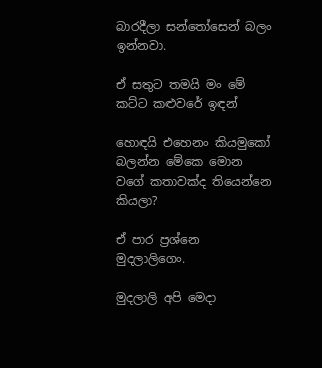බාරදීලා සන්තෝසෙන් බලං ඉන්නවා.

ඒ සතුට තමයි මං මේ කට්ට කළුවරේ ඉඳන්

හොඳයි එහෙනං කියමුකෝ බලන්න මේකෙ මොන වගේ කතාවක්ද තියෙන්නෙ කියලා?

ඒ පාර ප්‍රශ්නෙ මුදලාලිගෙං.

මුදලාලි අපි මෙදා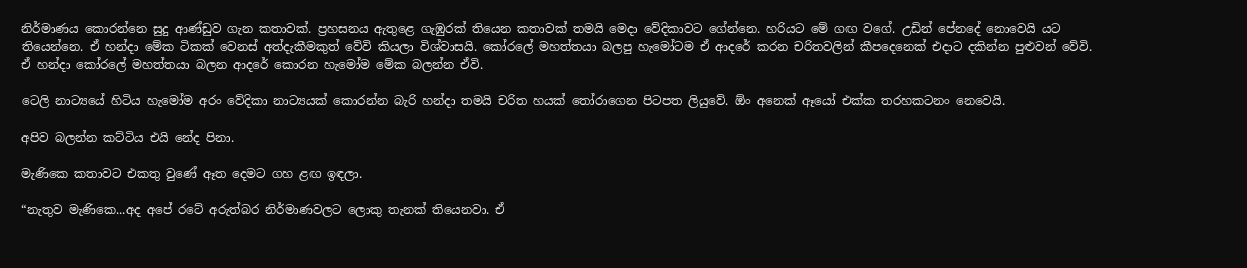නිර්මාණය කොරන්නෙ සුදු ආණ්ඩුව ගැන කතාවක්. ප්‍රහසනය ඇතුළෙ ගැඹුරක් තියෙන කතාවක් තමයි මෙදා වේදිකාවට ගේන්නෙ. හරියට මේ ගඟ වගේ. උඩින් පේනදේ නොවෙයි යට තියෙන්නෙ. ඒ හන්දා මේක ටිකක් වෙනස් අත්දැකීමකුත් වේවි කියලා විශ්වාසයි. කෝරලේ මහත්තයා බලපු හැමෝටම ඒ ආදරේ කරන චරිතවලින් කීපදෙනෙක් එදාට දකින්න පුළුවන් වේවි. ඒ හන්දා කෝරලේ මහත්තයා බලන ආදරේ කොරන හැමෝම මේක බලන්න ඒවි.

ටෙලි නාට්‍යයේ හිටිය හැමෝම අරං වේදිකා නාට්‍යයක් කොරන්න බැරි හන්දා තමයි චරිත හයක් තෝරාගෙන පිටපත ලියුවේ. ඕං අනෙක් ඈයෝ එක්ක තරහකටනං නෙවෙයි.

අපිව බලන්න කට්ටිය එයි නේද පිනා.

මැණිකෙ කතාවට එකතු වුණේ ඈත දෙමට ගහ ළඟ ඉඳලා.

“නැතුව මැණිකෙ...අද අපේ රටේ අරුත්බර නිර්මාණවලට ලොකු තැනක් තියෙනවා. ඒ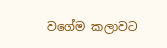වගේම කලාවට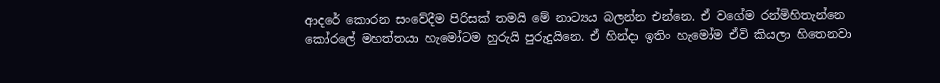ආදරේ කොරන සංවේදීම පිරිසක් තමයි මේ නාට්‍යය බලන්න එන්නෙ. ඒ වගේම රන්මිහිතැන්නෙ කෝරලේ මහත්තයා හැමෝටම හුරුයි පුරුදුයිනෙ. ඒ හින්දා ඉතිං හැමෝම ඒවි කියලා හිතෙනවා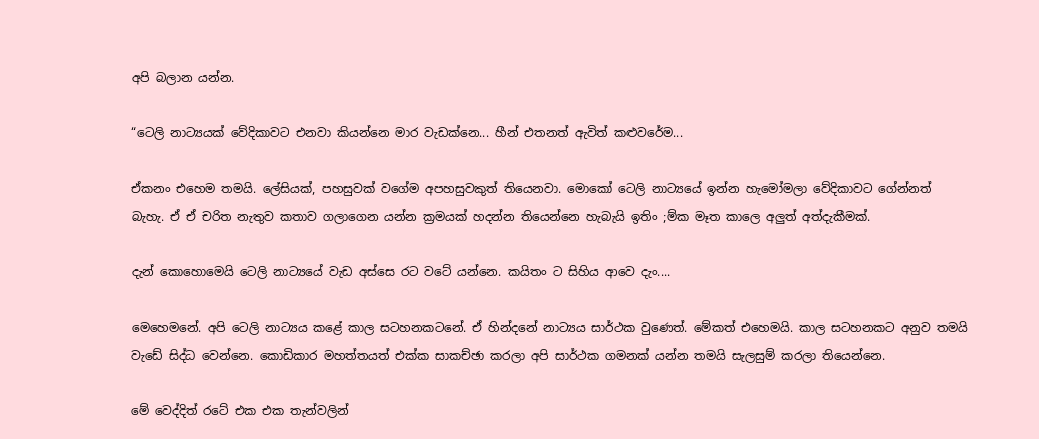අපි බලාන යන්න.

“ටෙලි නාට්‍යයක් වේදිකාවට එනවා කියන්නෙ මාර වැඩක්නෙ... හීන් එතනත් ඇවිත් කළුවරේම...

ඒකනං එහෙම තමයි. ලේසියක්, පහසුවක් වගේම අපහසුවකුත් තියෙනවා. මොකෝ ටෙලි නාට්‍යයේ ඉන්න හැමෝමලා වේදිකාවට ගේන්නත් බැහැ. ඒ ඒ චරිත නැතුව කතාව ගලාගෙන යන්න ක්‍රමයක් හදන්න තියෙන්නෙ හැබැයි ඉතිං ;ම්ක මෑත කාලෙ අලුත් අත්දැකීමක්.

දැන් කොහොමෙයි ටෙලි නාට්‍යයේ වැඩ අස්සෙ රට වටේ යන්නෙ. කයිතං ට සිහිය ආවෙ දැං....

මෙහෙමනේ. අපි ටෙලි නාට්‍යය කළේ කාල සටහනකටනේ. ඒ හින්දනේ නාට්‍යය සාර්ථක වුණෙත්. මේකත් එහෙමයි. කාල සටහනකට අනුව තමයි වැඩේ සිද්ධ වෙන්නෙ. කොඩිකාර මහත්තයත් එක්ක සාකච්ඡා කරලා අපි සාර්ථක ගමනක් යන්න තමයි සැලසුම් කරලා තියෙන්නෙ.

මේ වෙද්දිත් රටේ එක එක තැන්වලින්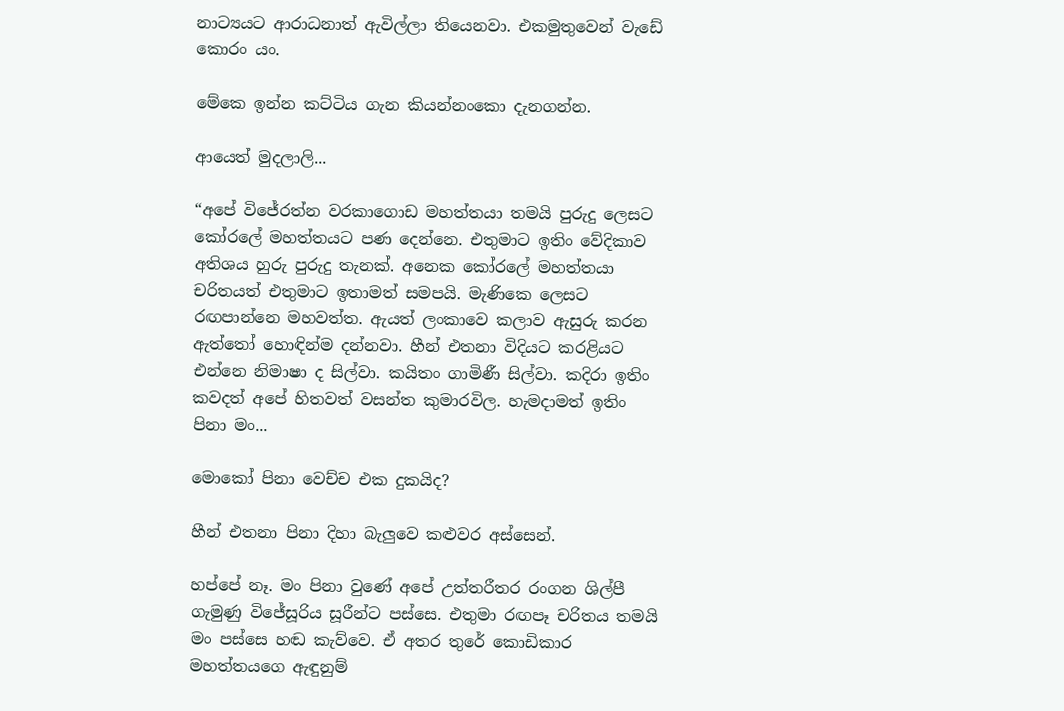නාට්‍යයට ආරාධනාත් ඇවිල්ලා තියෙනවා. එකමුතුවෙන් වැඩේ කොරං යං.

මේකෙ ඉන්න කට්ටිය ගැන කියන්නංකො දැනගන්න.

ආයෙත් මුදලාලි...

“අපේ විජේරත්න වරකාගොඩ මහත්තයා තමයි පුරුදු ලෙසට කෝරලේ මහත්තයට පණ දෙන්නෙ. එතුමාට ඉතිං වේදිකාව අතිශය හුරු පුරුදු තැනක්. අනෙක කෝරලේ මහත්තයා චරිතයත් එතුමාට ඉතාමත් සමපයි. මැණිකෙ ලෙසට රඟපාන්නෙ මහවත්ත. ඇයත් ලංකාවෙ කලාව ඇසුරු කරන ඇත්තෝ හොඳින්ම දන්නවා. හීන් එතනා විදියට කරළියට එන්නෙ නිමාෂා ද සිල්වා. කයිතං ගාමිණී සිල්වා. කදිරා ඉතිං කවදත් අපේ හිතවත් වසන්ත කුමාරවිල. හැමදාමත් ඉතිං පිනා මං...

මොකෝ පිනා වෙච්ච එක දුකයිද?

හීන් එතනා පිනා දිහා බැලුවෙ කළුවර අස්සෙන්.

හප්පේ නෑ. මං පිනා වුණේ අපේ උත්තරීතර රංගන ශිල්පී ගැමුණු විජේසූරිය සූරීන්ට පස්සෙ. එතුමා රඟපෑ චරිතය තමයි මං පස්සෙ හඬ කැව්වෙ. ඒ අතර තුරේ කොඩිකාර මහත්තයගෙ ඇඳුනුම්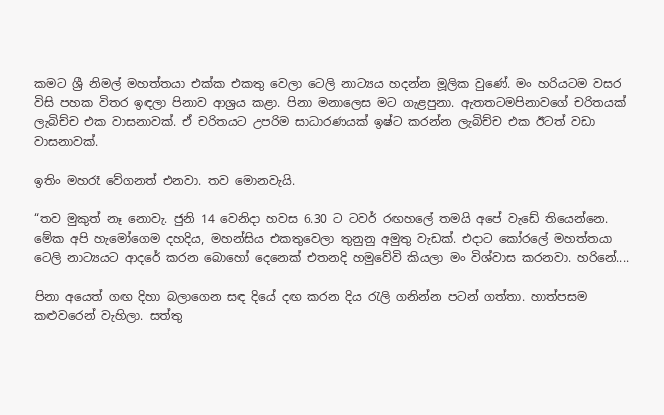කමට ශ්‍රී නිමල් මහත්තයා එක්ක එකතු වෙලා ටෙලි නාට්‍යය හදන්න මූලික වුණේ. මං හරියටම වසර විසි පහක විතර ඉඳලා පිනාව ආශ්‍රය කළා. පිනා මනාලෙස මට ගැළපුනා. ඇතතටමපිනාවගේ චරිතයක් ලැබිච්ච එක වාසනාවක්. ඒ චරිතයට උපරිම සාධාරණයක් ඉෂ්ට කරන්න ලැබිච්ච එක ඊටත් වඩා වාසනාවක්.

ඉතිං මහරෑ වේගනත් එනවා. තව මොනවැයි.

“තව මුකුත් නෑ නොවැ. ජුනි 14 වෙනිදා හවස 6.30 ට ටවර් රඟහලේ තමයි අපේ වැඩේ තියෙන්නෙ. මේක අපි හැමෝගෙම දහදිය, මහන්සිය එකතුවෙලා තුනුනු අමුතු වැඩක්. එදාට කෝරලේ මහත්තයා ටෙලි නාට්‍යයට ආදරේ කරන බොහෝ දෙනෙක් එතනදි හමුවේවි කියලා මං විශ්වාස කරනවා. හරිනේ....

පිනා අයෙත් ගඟ දිහා බලාගෙන සඳ දියේ දඟ කරන දිය රැලි ගනින්න පටන් ගත්තා. හාත්පසම කළුවරෙන් වැහිලා. සත්තු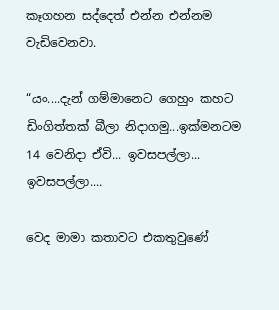කෑගහන සද්දෙත් එන්න එන්නම වැඩිවෙනවා.

“යං....දැන් ගම්මානෙට ගෙහුං කහට ඩිංගිත්තක් බීලා නිදාගමු...ඉක්මනටම 14 වෙනිදා ඒවි... ඉවසපල්ලා... ඉවසපල්ලා....

වෙද මාමා කතාවට එකතුවුණේ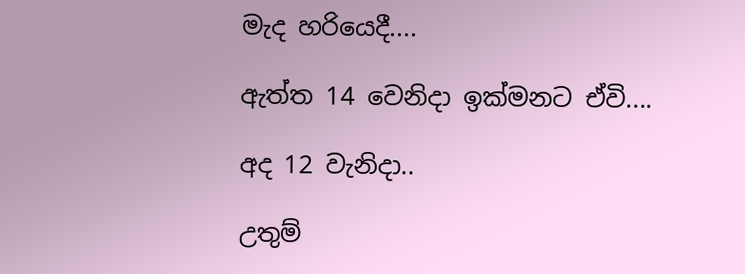මැද හරියෙදී....

ඇත්ත 14 වෙනිදා ඉක්මනට ඒවි....

අද 12 වැනිදා..

උතුම්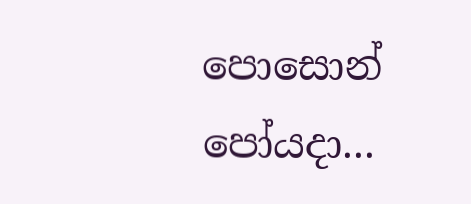පොසොන් පෝයදා...